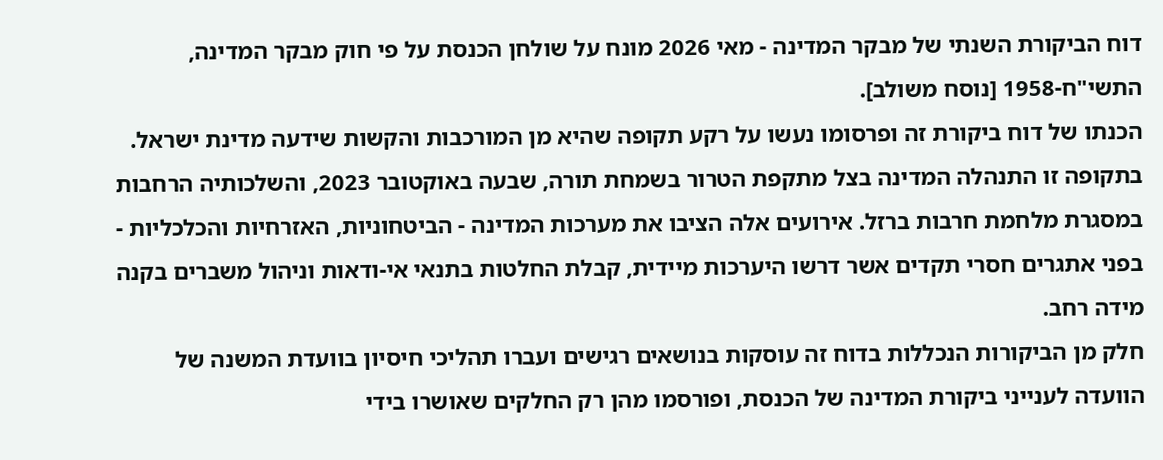דוח הביקורת השנתי של מבקר המדינה - מאי 2026 מונח על שולחן הכנסת על פי חוק מבקר המדינה, התשי"ח-1958 [נוסח משולב].
הכנתו של דוח ביקורת זה ופרסומו נעשו על רקע תקופה שהיא מן המורכבות והקשות שידעה מדינת ישראל. בתקופה זו התנהלה המדינה בצל מתקפת הטרור בשמחת תורה, שבעה באוקטובר 2023, והשלכותיה הרחבות במסגרת מלחמת חרבות ברזל. אירועים אלה הציבו את מערכות המדינה - הביטחוניות, האזרחיות והכלכליות - בפני אתגרים חסרי תקדים אשר דרשו היערכות מיידית, קבלת החלטות בתנאי אי-ודאות וניהול משברים בקנה מידה רחב.
חלק מן הביקורות הנכללות בדוח זה עוסקות בנושאים רגישים ועברו תהליכי חיסיון בוועדת המשנה של הוועדה לענייני ביקורת המדינה של הכנסת, ופורסמו מהן רק החלקים שאושרו בידי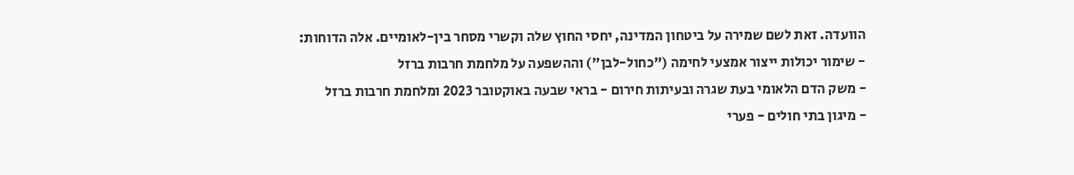הוועדה. זאת לשם שמירה על ביטחון המדינה, יחסי החוץ שלה וקשרי מסחר בין-לאומיים. אלה הדוחות:
- שימור יכולות ייצור אמצעי לחימה ("כחול-לבן") וההשפעה על מלחמת חרבות ברזל
- משק הדם הלאומי בעת שגרה ובעיתות חירום - בראי שבעה באוקטובר 2023 ומלחמת חרבות ברזל
- מיגון בתי חולים - פערי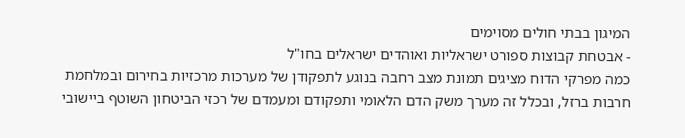המיגון בבתי חולים מסוימים
- אבטחת קבוצות ספורט ישראליות ואוהדים ישראלים בחו"ל
כמה מפרקי הדוח מציגים תמונת מצב רחבה בנוגע לתפקודן של מערכות מרכזיות בחירום ובמלחמת חרבות ברזל, ובכלל זה מערך משק הדם הלאומי ותפקודם ומעמדם של רכזי הביטחון השוטף ביישובי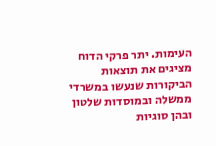העימות. יתר פרקי הדוח מציגים את תוצאות הביקורות שנעשו במשרדי ממשלה ובמוסדות שלטון ובהן סוגיות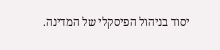יסוד בניהול הפיסקלי של המדינה.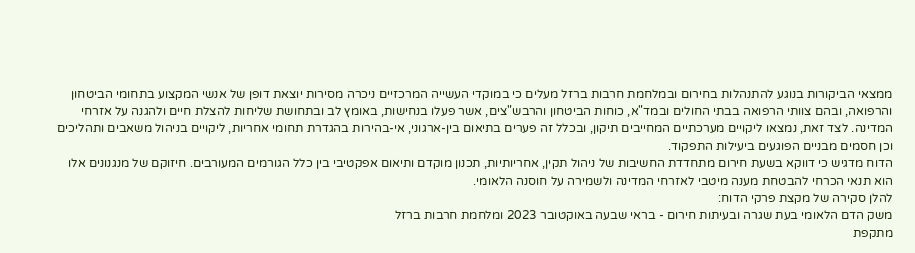ממצאי הביקורות בנוגע להתנהלות בחירום ובמלחמת חרבות ברזל מעלים כי במוקדי העשייה המרכזיים ניכרה מסירות יוצאת דופן של אנשי המקצוע בתחומי הביטחון והרפואה, ובהם צוותי הרפואה בבתי החולים ובמד"א, כוחות הביטחון והרבש"צים, אשר פעלו בנחישות, באומץ לב ובתחושת שליחות להצלת חיים ולהגנה על אזרחי המדינה. לצד זאת, נמצאו ליקויים מערכתיים המחייבים תיקון, ובכלל זה פערים בתיאום בין-ארגוני, אי-בהירות בהגדרת תחומי אחריות, ליקויים בניהול משאבים ותהליכים וכן חסמים מבניים הפוגעים ביעילות התפקוד.
הדוח מדגיש כי דווקא בשעת חירום מתחדדת החשיבות של ניהול תקין, אחריותיות, תכנון מוקדם ותיאום אפקטיבי בין כלל הגורמים המעורבים. חיזוקם של מנגנונים אלו הוא תנאי הכרחי להבטחת מענה מיטבי לאזרחי המדינה ולשמירה על חוסנה הלאומי.
להלן סקירה של מקצת פרקי הדוח:
משק הדם הלאומי בעת שגרה ובעיתות חירום - בראי שבעה באוקטובר 2023 ומלחמת חרבות ברזל
מתקפת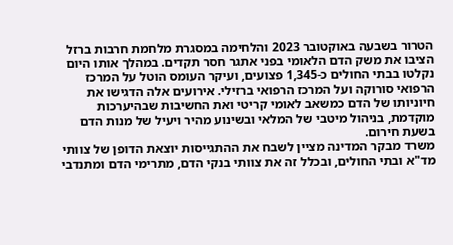הטרור בשבעה באוקטובר 2023 והלחימה במסגרת מלחמת חרבות ברזל הציבו את משק הדם הלאומי בפני אתגר חסר תקדים. במהלך אותו היום נקלטו בבתי החולים כ-1,345 פצועים, ועיקר העומס הוטל על המרכז הרפואי סורוקה ועל המרכז הרפואי ברזילי. אירועים אלה הדגישו את חיוניותו של הדם כמשאב לאומי קריטי ואת החשיבות שבהיערכות מוקדמת, בניהול מיטבי של המלאי ובשינוע מהיר ויעיל של מנות הדם בשעת חירום.
משרד מבקר המדינה מציין לשבח את ההתגייסות יוצאת הדופן של צוותי מד"א ובתי החולים, ובכלל זה את צוותי בנקי הדם, מתרימי הדם ומתנדבי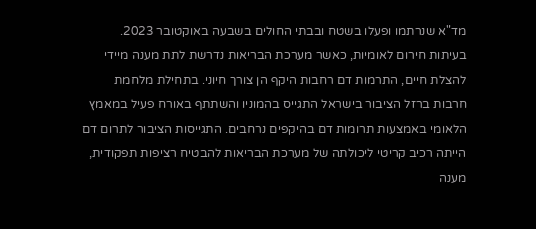מד"א שנרתמו ופעלו בשטח ובבתי החולים בשבעה באוקטובר 2023.
בעיתות חירום לאומיות, כאשר מערכת הבריאות נדרשת לתת מענה מיידי להצלת חיים, התרמות דם רחבות היקף הן צורך חיוני. בתחילת מלחמת חרבות ברזל הציבור בישראל התגייס בהמוניו והשתתף באורח פעיל במאמץ הלאומי באמצעות תרומות דם בהיקפים נרחבים. התגייסות הציבור לתרום דם הייתה רכיב קריטי ליכולתה של מערכת הבריאות להבטיח רציפות תפקודית, מענה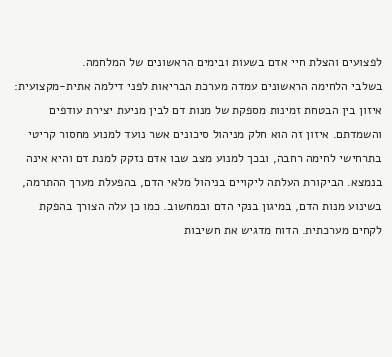לפצועים והצלת חיי אדם בשעות ובימים הראשונים של המלחמה.
בשלבי הלחימה הראשונים עמדה מערכת הבריאות לפני דילמה אתית-מקצועית: איזון בין הבטחת זמינות מספקת של מנות דם לבין מניעת יצירת עודפים והשמדתם. איזון זה הוא חלק מניהול סיכונים אשר נועד למנוע מחסור קריטי בתרחישי לחימה רחבה, ובכך למנוע מצב שבו אדם נזקק למנת דם והיא אינה בנמצא. הביקורת העלתה ליקויים בניהול מלאי הדם, בהפעלת מערך ההתרמה, בשינוע מנות הדם, במיגון בנקי הדם ובמחשוב. כמו כן עלה הצורך בהפקת לקחים מערכתית. הדוח מדגיש את חשיבות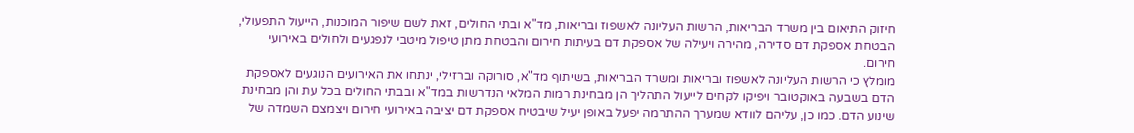חיזוק התיאום בין משרד הבריאות, הרשות העליונה לאשפוז ובריאות, מד"א ובתי החולים, זאת לשם שיפור המוכנות, הייעול התפעולי, הבטחת אספקת דם סדירה, מהירה ויעילה של אספקת דם בעיתות חירום והבטחת מתן טיפול מיטבי לנפגעים ולחולים באירועי חירום.
מומלץ כי הרשות העליונה לאשפוז ובריאות ומשרד הבריאות, בשיתוף מד"א, סורוקה וברזילי, ינתחו את האירועים הנוגעים לאספקת הדם בשבעה באוקטובר ויפיקו לקחים לייעול התהליך הן מבחינת רמות המלאי הנדרשות במד"א ובבתי החולים בכל עת והן מבחינת שינוע הדם. כמו כן, עליהם לוודא שמערך ההתרמה יפעל באופן יעיל שיבטיח אספקת דם יציבה באירועי חירום ויצמצם השמדה של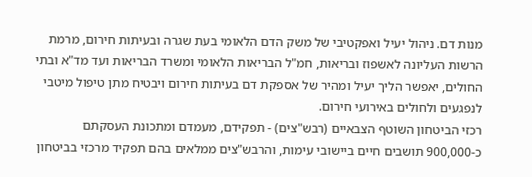מנות דם. ניהול יעיל ואפקטיבי של משק הדם הלאומי בעת שגרה ובעיתות חירום, מרמת הרשות העליונה לאשפוז ובריאות, חמ"ל הבריאות הלאומי ומשרד הבריאות ועד מד"א ובתי החולים, יאפשר הליך יעיל ומהיר של אספקת דם בעיתות חירום ויבטיח מתן טיפול מיטבי לנפגעים ולחולים באירועי חירום.
רכזי הביטחון השוטף הצבאיים (רבש"צים) - תפקידם, מעמדם ומתכונת העסקתם
כ-900,000 תושבים חיים ביישובי עימות, והרבש"צים ממלאים בהם תפקיד מרכזי בביטחון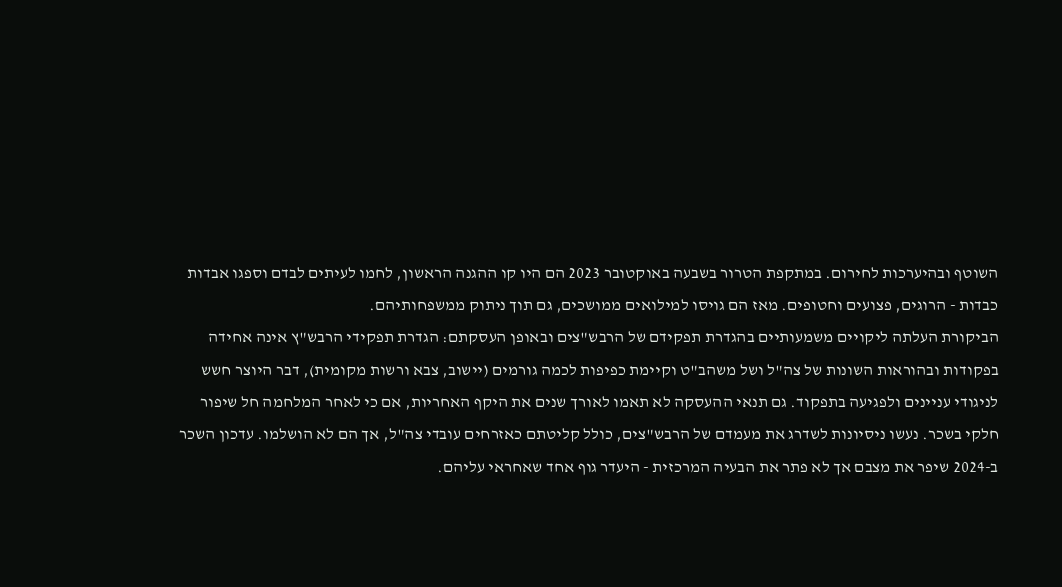השוטף ובהיערכות לחירום. במתקפת הטרור בשבעה באוקטובר 2023 הם היו קו ההגנה הראשון, לחמו לעיתים לבדם וספגו אבדות כבדות - הרוגים, פצועים וחטופים. מאז הם גויסו למילואים ממושכים, גם תוך ניתוק ממשפחותיהם.
הביקורת העלתה ליקויים משמעותיים בהגדרת תפקידם של הרבש"צים ובאופן העסקתם: הגדרת תפקידי הרבש"ץ אינה אחידה בפקודות ובהוראות השונות של צה"ל ושל משהב"ט וקיימת כפיפות לכמה גורמים (יישוב, צבא ורשות מקומית), דבר היוצר חשש לניגודי עניינים ולפגיעה בתפקוד. גם תנאי ההעסקה לא תאמו לאורך שנים את היקף האחריות, אם כי לאחר המלחמה חל שיפור חלקי בשכר. נעשו ניסיונות לשדרג את מעמדם של הרבש"צים, כולל קליטתם כאזרחים עובדי צה"ל, אך הם לא הושלמו. עדכון השכר ב-2024 שיפר את מצבם אך לא פתר את הבעיה המרכזית - היעדר גוף אחד שאחראי עליהם.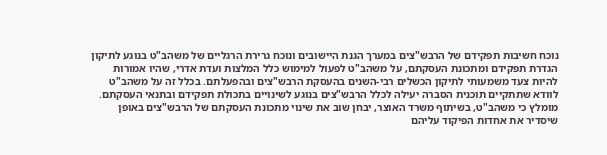נוכח חשיבות תפקידם של הרבש"צים במערך הגנת היישובים ונוכח גרירת הרגליים של משהב"ט בנוגע לתיקון הגדרת תפקידם ומתכונת העסקתם, על משהב"ט לפעול למימוש כלל המלצות ועדת אדרי, שהיו אמורות להיות צעד משמעותי לתיקון הכשלים רבי-השנים בהעסקת הרבש"צים ובהפעלתם. בכלל זה על משהב"ט לוודא שתתקיים תוכנית הסברה יעילה לכלל הרבש"צים בנוגע לשינויים בתכולת תפקידם ובתנאי העסקתם. מומלץ כי משהב"ט, בשיתוף משרד האוצר, יבחן שוב את שינוי מתכונת העסקתם של הרבש"צים באופן שיסדיר את אחדות הפיקוד עליהם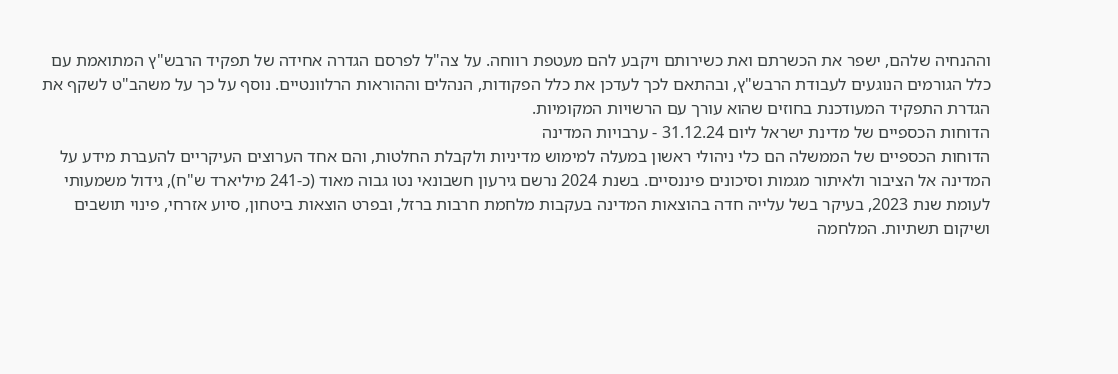וההנחיה שלהם, ישפר את הכשרתם ואת כשירותם ויקבע להם מעטפת רווחה. על צה"ל לפרסם הגדרה אחידה של תפקיד הרבש"ץ המתואמת עם כלל הגורמים הנוגעים לעבודת הרבש"ץ, ובהתאם לכך לעדכן את כלל הפקודות, הנהלים וההוראות הרלוונטיים. נוסף על כך על משהב"ט לשקף את הגדרת התפקיד המעודכנת בחוזים שהוא עורך עם הרשויות המקומיות.
הדוחות הכספיים של מדינת ישראל ליום 31.12.24 - ערבויות המדינה
הדוחות הכספיים של הממשלה הם כלי ניהולי ראשון במעלה למימוש מדיניות ולקבלת החלטות, והם אחד הערוצים העיקריים להעברת מידע על המדינה אל הציבור ולאיתור מגמות וסיכונים פיננסיים. בשנת 2024 נרשם גירעון חשבונאי נטו גבוה מאוד (כ-241 מיליארד ש"ח), גידול משמעותי לעומת שנת 2023, בעיקר בשל עלייה חדה בהוצאות המדינה בעקבות מלחמת חרבות ברזל, ובפרט הוצאות ביטחון, סיוע אזרחי, פינוי תושבים ושיקום תשתיות. המלחמה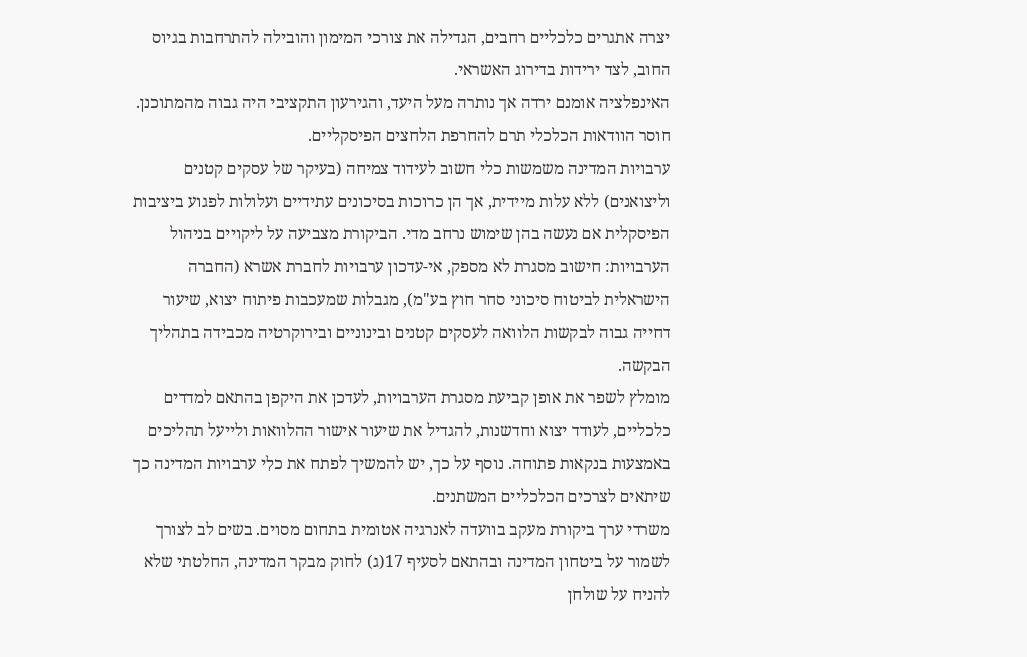יצרה אתגרים כלכליים רחבים, הגדילה את צורכי המימון והובילה להתרחבות בגיוס החוב, לצד ירידות בדירוג האשראי.
האינפלציה אומנם ירדה אך נותרה מעל היעד, והגירעון התקציבי היה גבוה מהמתוכנן. חוסר הוודאות הכלכלי תרם להחרפת הלחצים הפיסקליים.
ערבויות המדינה משמשות כלי חשוב לעידוד צמיחה (בעיקר של עסקים קטנים וליצואנים) ללא עלות מיידית, אך הן כרוכות בסיכונים עתידיים ועלולות לפגוע ביציבות הפיסקלית אם נעשה בהן שימוש נרחב מדי. הביקורת מצביעה על ליקויים בניהול הערבויות: חישוב מסגרת לא מספק, אי-עדכון ערבויות לחברת אשרא (החברה הישראלית לביטוח סיכוני סחר חוץ בע"מ), מגבלות שמעכבות פיתוח יצוא, שיעור דחייה גבוה לבקשות הלוואה לעסקים קטנים ובינוניים ובירוקרטיה מכבידה בתהליך הבקשה.
מומלץ לשפר את אופן קביעת מסגרת הערבויות, לעדכן את היקפן בהתאם למדדים כלכליים, לעודד יצוא וחדשנות, להגדיל את שיעור אישור ההלוואות ולייעל תהליכים באמצעות בנקאות פתוחה. נוסף על כך, יש להמשיך לפתח את כלִי ערבויות המדינה כך שיתאים לצרכים הכלכליים המשתנים.
משרדי ערך ביקורת מעקב בוועדה לאנרגיה אטומית בתחום מסוים. בשים לב לצורך לשמור על ביטחון המדינה ובהתאם לסעיף 17(ג) לחוק מבקר המדינה, החלטתי שלא להניח על שולחן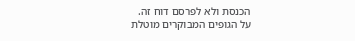הכנסת ולא לפרסם דוח זה.
על הגופים המבוקרים מוטלת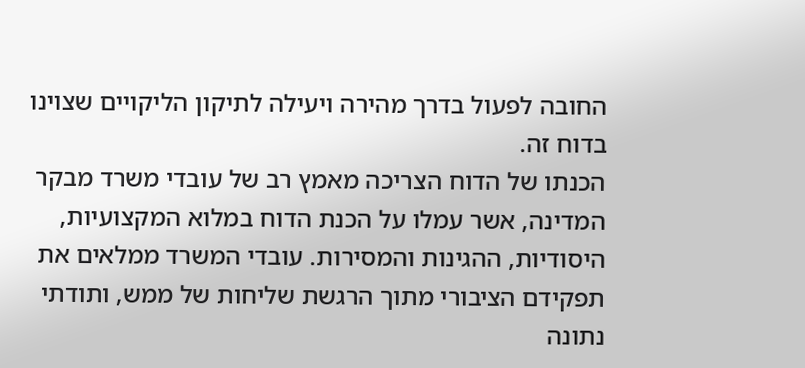החובה לפעול בדרך מהירה ויעילה לתיקון הליקויים שצוינו בדוח זה.
הכנתו של הדוח הצריכה מאמץ רב של עובדי משרד מבקר המדינה, אשר עמלו על הכנת הדוח במלוא המקצועיות, היסודיות, ההגינות והמסירות. עובדי המשרד ממלאים את תפקידם הציבורי מתוך הרגשת שליחות של ממש, ותודתי נתונה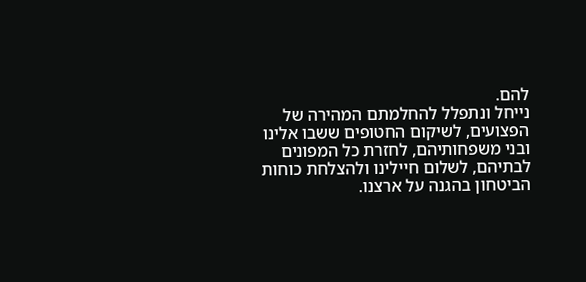להם.
נייחל ונתפלל להחלמתם המהירה של הפצועים, לשיקום החטופים ששבו אלינו ובני משפחותיהם, לחזרת כל המפונים לבתיהם, לשלום חיילינו ולהצלחת כוחות הביטחון בהגנה על ארצנו.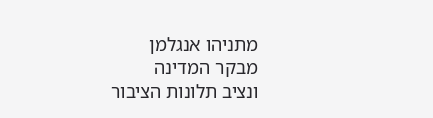מתניהו אנגלמן
מבקר המדינה
ונציב תלונות הציבור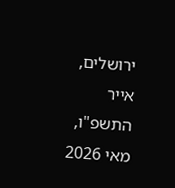ירושלים, אייר התשפ"ו, מאי 2026